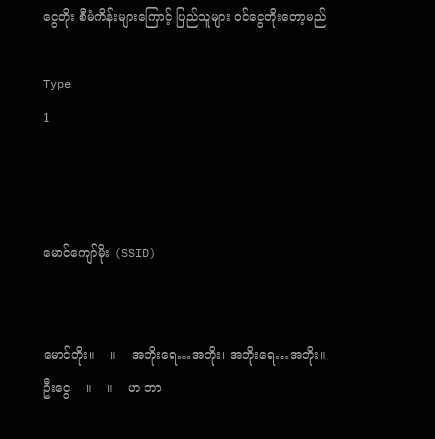ငွေတိုး စီမံကိန်းများကြောင့် ပြည်သူများ ဝင်ငွေတိုးတော့မည်

Type
1



မောင်ကျော်မိုး (SSID)


မောင်တိုး။    ။    အဘိုးရေ…အဘိုး၊ အဘိုးရေ…အဘိုး။
ဦးငွေ    ။    ။    ဟ ဘာ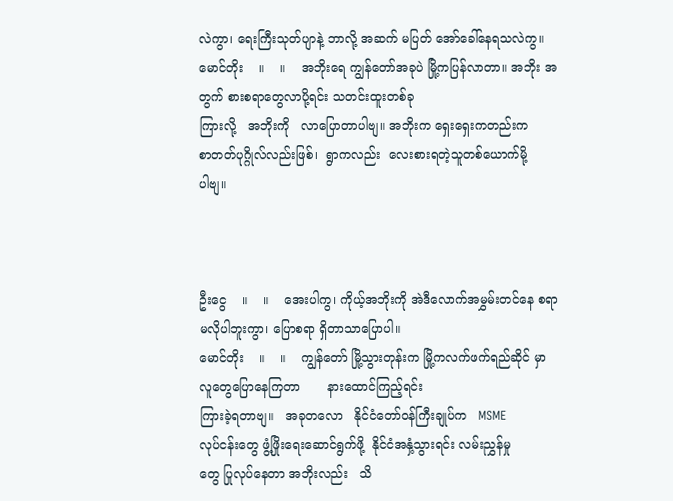လဲကွာ၊ ရေးကြီးသုတ်ပျာနဲ့ ဘာလို့ အဆက် မပြတ် အော်ခေါ်နေရသလဲကွ။
မောင်တိုး    ။    ။    အဘိုးရေ ကျွန်တော်အခုပဲ မြို့ကပြန်လာတာ။ အဘိုး အတွက် စားစရာတွေလာပို့ရင်း သတင်းထူးတစ်ခု
ကြားလို့   အဘိုးကို   လာပြောတာပါဗျ။ အဘိုးက ရှေးရှေးကတည်းက
စာတတ်ပုဂ္ဂိုလ်လည်းဖြစ်၊  ရွာကလည်း  လေးစားရတဲ့သူတစ်ယောက်မို့
ပါဗျ။



ဦးငွေ    ။    ။    အေးပါကွ၊ ကိုယ့်အဘိုးကို အဲဒီလောက်အမွှမ်းတင်နေ စရာ မလိုပါဘူးကွာ၊ ပြောစရာ ရှိတာသာပြောပါ။
မောင်တိုး    ။    ။    ကျွန်တော် မြို့သွားတုန်းက မြို့ကလက်ဖက်ရည်ဆိုင် မှာ  လူတွေပြောနေကြတာ       နားထောင်ကြည့်ရင်း
ကြားခဲ့ရတာဗျ။   အခုတလော   နိုင်ငံတော်ဝန်ကြီးချုပ်က   MSME
လုပ်ငန်းတွေ ဖွံ့ဖြိုးရေးဆောင်ရွက်ဖို့  နိုင်ငံအနှံ့သွားရင်း လမ်းညွှန်မှု
တွေ ပြုလုပ်နေတာ အဘိုးလည်း   သိ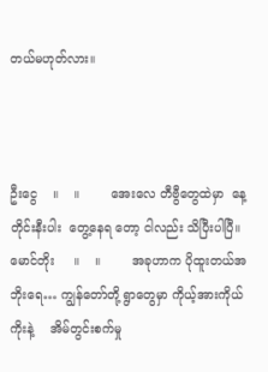တယ်မဟုတ်လား။



ဦးငွေ    ။    ။        အေးလေ တီဗွီတွေထဲမှာ  နေ့တိုင်းနီးပါး  တွေ့နေရ တော့ ငါလည်း သိပြီးပါပြီ။
မောင်တိုး     ။    ။        အခုဟာက ပိုထူးတယ်အဘိုးရေ… ကျွန်တော်တို့ ရွာတွေမှာ ကိုယ့်အားကိုယ်ကိုးနဲ့    အိမ်တွင်းစက်မှု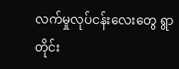လက်မှုလုပ်ငန်းလေးတွေ ရွာတိုင်း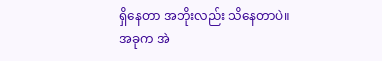ရှိနေတာ အဘိုးလည်း သိနေတာပဲ။
အခုက အဲ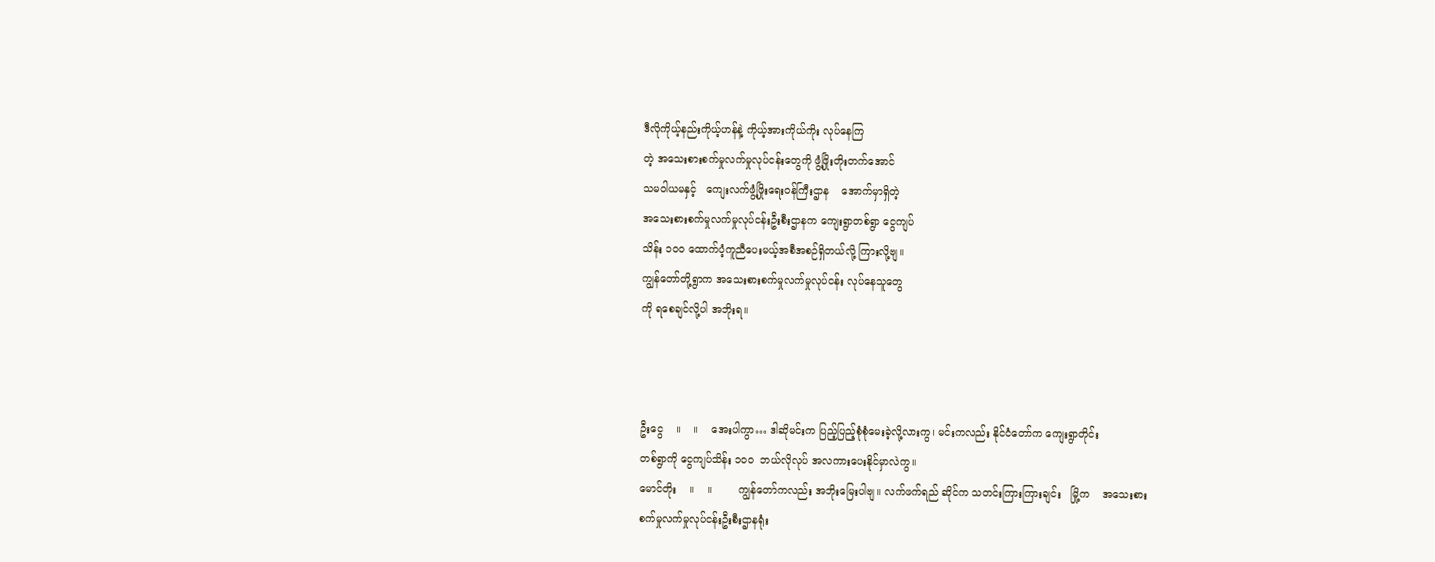ဒီလိုကိုယ့်နည်းကိုယ့်ဟန်နဲ့ ကိုယ့်အားကိုယ်ကိုး လုပ်နေကြ
တဲ့ အသေးစားစက်မှုလက်မှုလုပ်ငန်းတွေကို ဖွံ့ဖြိုးတိုးတက်အောင်
သမဝါယမနှင့်   ကျေးလက်ဖွံ့ဖြိုးရေးဝန်ကြီးဌာန    အောက်မှာရှိတဲ့
အသေးစားစက်မှုလက်မှုလုပ်ငန်းဦးစီးဌာနက ကျေးရွာတစ်ရွာ ငွေကျပ်
သိန်း ၁၀၀ ထောက်ပံ့ကူညီပေးမယ့်အစီအစဉ်ရှိတယ်လို့ ကြားလို့ဗျ။
ကျွန်တော်တို့ရွာက အသေးစားစက်မှုလက်မှုလုပ်ငန်း လုပ်နေသူတွေ
ကို ရစေချင်လို့ပါ အဘိုးရ။



ဦးငွေ    ။    ။    အေးပါကွာ… ဒါဆိုမင်းက ပြည့်ပြည့်စုံစုံမေးခဲ့လို့လားကွ၊ မင်းကလည်း နိုင်ငံတော်က ကျေးရွာတိုင်း
တစ်ရွာကို ငွေကျပ်သိန်း ၁၀၀  ဘယ်လိုလုပ် အလကားပေးနိုင်မှာလဲကွ။
မောင်တိုး    ။    ။        ကျွန်တော်ကလည်း အဘိုးမြေးပါဗျ။ လက်ဖက်ရည် ဆိုင်က သတင်းကြားကြားချင်း   မြို့က    အသေးစား
စက်မှုလက်မှုလုပ်ငန်းဦးစီးဌာနရုံး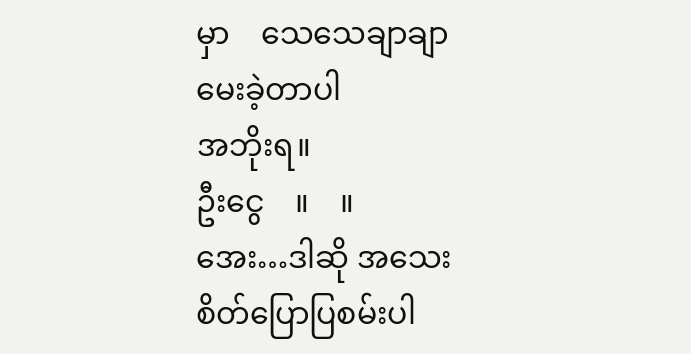မှာ    သေသေချာချာ  မေးခဲ့တာပါ
အဘိုးရ။
ဦးငွေ    ။    ။        အေး…ဒါဆို အသေးစိတ်ပြောပြစမ်းပါ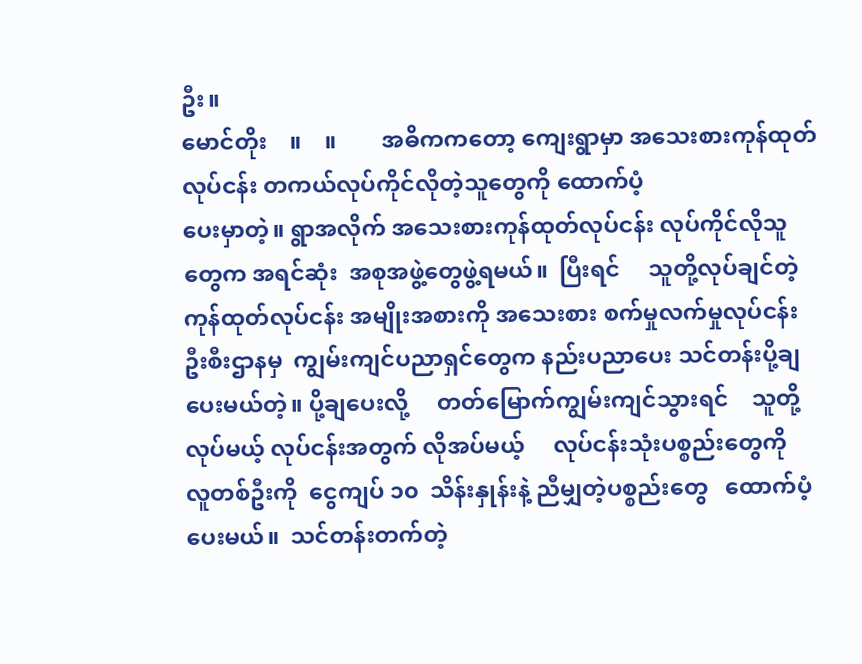ဦး။
မောင်တိုး    ။    ။        အဓိကကတော့ ကျေးရွာမှာ အသေးစားကုန်ထုတ် လုပ်ငန်း တကယ်လုပ်ကိုင်လိုတဲ့သူတွေကို ထောက်ပံ့
ပေးမှာတဲ့။ ရွာအလိုက် အသေးစားကုန်ထုတ်လုပ်ငန်း လုပ်ကိုင်လိုသူ
တွေက အရင်ဆုံး  အစုအဖွဲ့တွေဖွဲ့ရမယ်။  ပြီးရင်     သူတို့လုပ်ချင်တဲ့
ကုန်ထုတ်လုပ်ငန်း အမျိုးအစားကို အသေးစား စက်မှုလက်မှုလုပ်ငန်း
ဦးစီးဌာနမှ  ကျွမ်းကျင်ပညာရှင်တွေက နည်းပညာပေး သင်တန်းပို့ချ
ပေးမယ်တဲ့။ ပို့ချပေးလို့     တတ်မြောက်ကျွမ်းကျင်သွားရင်    သူတို့
လုပ်မယ့် လုပ်ငန်းအတွက် လိုအပ်မယ့်     လုပ်ငန်းသုံးပစ္စည်းတွေကို
လူတစ်ဦးကို  ငွေကျပ် ၁၀  သိန်းနှုန်းနဲ့ ညီမျှတဲ့ပစ္စည်းတွေ   ထောက်ပံ့
ပေးမယ်။  သင်တန်းတက်တဲ့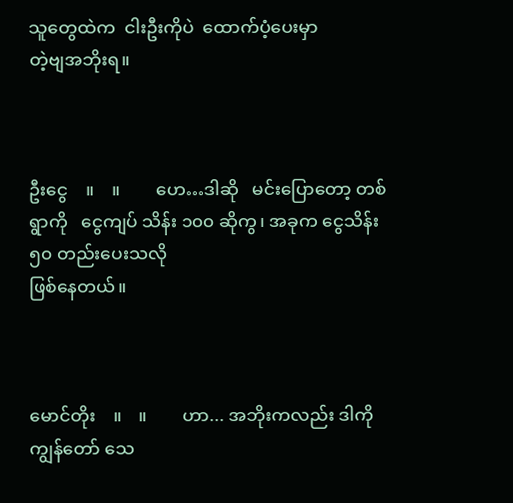သူတွေထဲက  ငါးဦးကိုပဲ  ထောက်ပံ့ပေးမှာ
တဲ့ဗျအဘိုးရ။



ဦးငွေ    ။    ။        ဟေ…ဒါဆို   မင်းပြောတော့ တစ်ရွာကို   ငွေကျပ် သိန်း ၁၀၀ ဆိုကွ၊ အခုက ငွေသိန်း  ၅၀ တည်းပေးသလို
ဖြစ်နေတယ်။



မောင်တိုး    ။    ။        ဟာ... အဘိုးကလည်း ဒါကို ကျွန်တော် သေ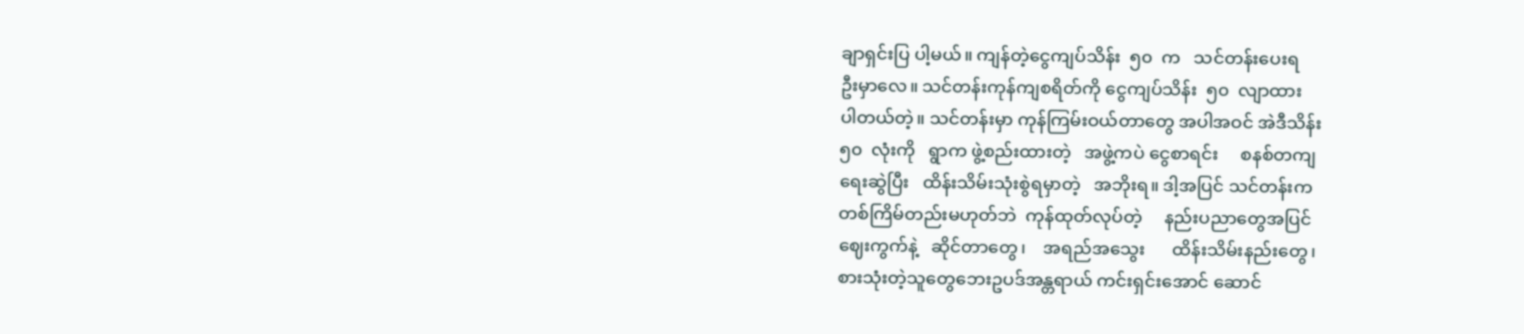ချာရှင်းပြ ပါ့မယ်။ ကျန်တဲ့ငွေကျပ်သိန်း  ၅၀  က   သင်တန်းပေးရ
ဦးမှာလေ။ သင်တန်းကုန်ကျစရိတ်ကို ငွေကျပ်သိန်း  ၅၀  လျာထား
ပါတယ်တဲ့။ သင်တန်းမှာ ကုန်ကြမ်းဝယ်တာတွေ အပါအဝင် အဲဒီသိန်း
၅၀  လုံးကို   ရွာက ဖွဲ့စည်းထားတဲ့   အဖွဲ့ကပဲ ငွေစာရင်း     စနစ်တကျ
ရေးဆွဲပြီး   ထိန်းသိမ်းသုံးစွဲရမှာတဲ့   အဘိုးရ။ ဒါ့အပြင် သင်တန်းက
တစ်ကြိမ်တည်းမဟုတ်ဘဲ  ကုန်ထုတ်လုပ်တဲ့     နည်းပညာတွေအပြင်
ဈေးကွက်နဲ့   ဆိုင်တာတွေ၊    အရည်အသွေး      ထိန်းသိမ်းနည်းတွေ၊
စားသုံးတဲ့သူတွေဘေးဥပဒ်အန္တရာယ် ကင်းရှင်းအောင် ဆောင်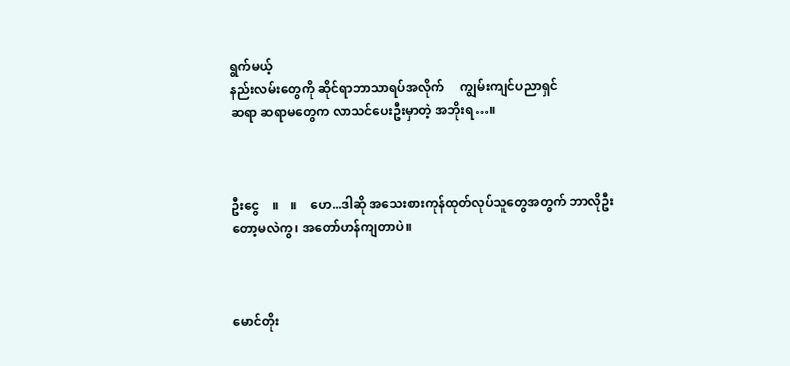ရွက်မယ့်
နည်းလမ်းတွေကို ဆိုင်ရာဘာသာရပ်အလိုက်     ကျွမ်းကျင်ပညာရှင်
ဆရာ ဆရာမတွေက လာသင်ပေးဦးမှာတဲ့ အဘိုးရ…။



ဦးငွေ    ။    ။    ဟေ...ဒါဆို အသေးစားကုန်ထုတ်လုပ်သူတွေအတွက် ဘာလိုဦးတော့မလဲကွ၊ အတော်ဟန်ကျတာပဲ။



မောင်တိုး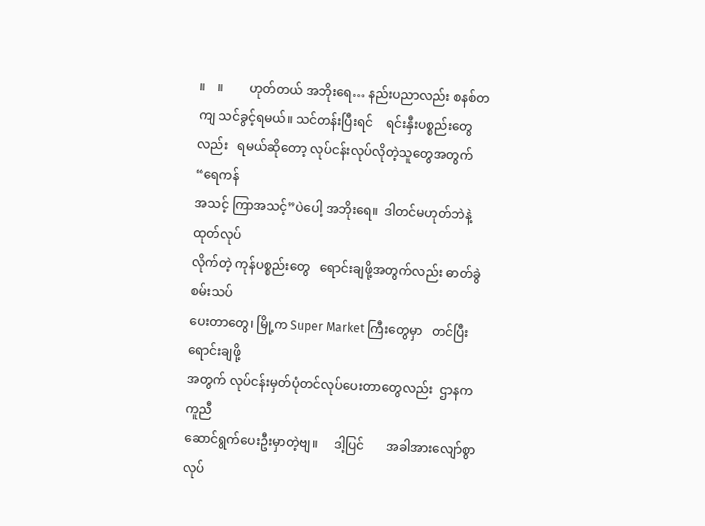။    ။        ဟုတ်တယ် အဘိုးရေ… နည်းပညာလည်း စနစ်တကျ သင်ခွင့်ရမယ်။ သင်တန်းပြီးရင်    ရင်းနှီးပစ္စည်းတွေ
လည်း   ရမယ်ဆိုတော့ လုပ်ငန်းလုပ်လိုတဲ့သူတွေအတွက်   “ရေကန်
အသင့် ကြာအသင့်”ပဲပေါ့ အဘိုးရေ။  ဒါတင်မဟုတ်ဘဲနဲ့  ထုတ်လုပ်
လိုက်တဲ့ ကုန်ပစ္စည်းတွေ   ရောင်းချဖို့အတွက်လည်း ဓာတ်ခွဲစမ်းသပ်
ပေးတာတွေ၊ မြို့က Super Market ကြီးတွေမှာ   တင်ပြီး  ရောင်းချဖို့
အတွက် လုပ်ငန်းမှတ်ပုံတင်လုပ်ပေးတာတွေလည်း  ဌာနက  ကူညီ
ဆောင်ရွက်ပေးဦးမှာတဲ့ဗျ။     ဒါ့ပြင်       အခါအားလျော်စွာလုပ်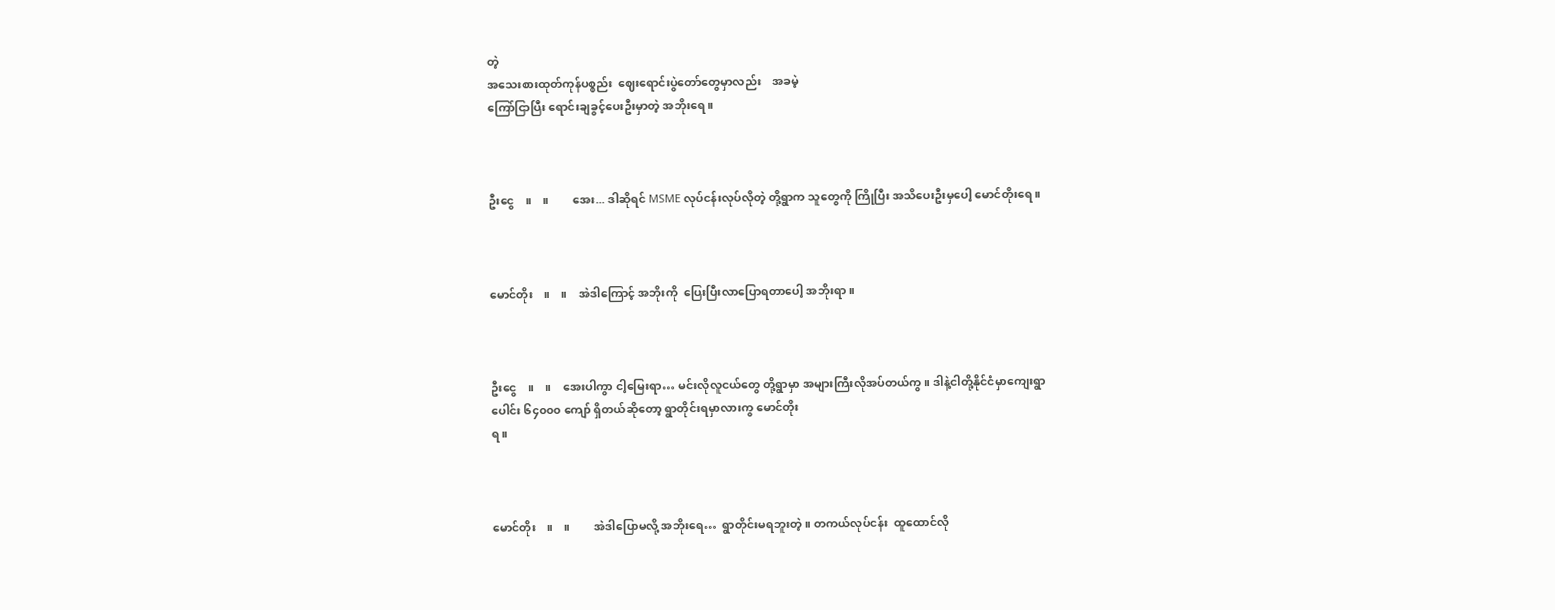တဲ့
အသေးစားထုတ်ကုန်ပစ္စည်း  ဈေးရောင်းပွဲတော်တွေမှာလည်း    အခမဲ့
ကြော်ငြာပြီး ရောင်းချခွင့်ပေးဦးမှာတဲ့ အဘိုးရေ။



ဦးငွေ    ။    ။        အေး... ဒါဆိုရင် MSME လုပ်ငန်းလုပ်လိုတဲ့ တို့ရွာက သူတွေကို ကြိုပြီး အသိပေးဦးမှပေါ့ မောင်တိုးရေ။



မောင်တိုး    ။    ။    အဲဒါကြောင့် အဘိုးကို  ပြေးပြီးလာပြောရတာပေါ့ အဘိုးရာ။



ဦးငွေ    ။    ။    အေးပါကွာ ငါ့မြေးရာ… မင်းလိုလူငယ်တွေ တို့ရွာမှာ အများကြီးလိုအပ်တယ်ကွ။ ဒါနဲ့ငါတို့နိုင်ငံမှာကျေးရွာ
ပေါင်း ၆၄၀၀၀ ကျော် ရှိတယ်ဆိုတော့ ရွာတိုင်းရမှာလားကွ မောင်တိုး
ရ။



မောင်တိုး    ။    ။        အဲဒါပြောမလို့ အဘိုးရေ…  ရွာတိုင်းမရဘူးတဲ့။ တကယ်လုပ်ငန်း  ထူထောင်လို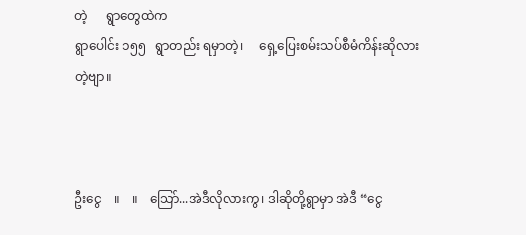တဲ့      ရွာတွေထဲက
ရွာပေါင်း ၁၅၅   ရွာတည်း ရမှာတဲ့၊     ရှေ့ပြေးစမ်းသပ်စီမံကိန်းဆိုလား
တဲ့ဗျာ။



ဦးငွေ    ။    ။    ‌‌‌သြော်...အဲဒီလိုလားကွ၊ ဒါဆိုတို့ရွာမှာ အဲဒီ “ငွေ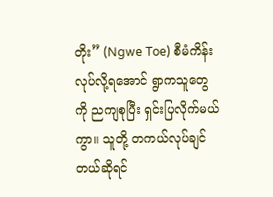တိုး” (Ngwe Toe) စီမံကိန်း လုပ်လို့ရအောင် ရွာကသူတွေ
ကို ညကျစုပြီး ရှင်းပြလိုက်မယ်ကွာ။ သူတို့ တကယ်လုပ်ချင်တယ်ဆိုရင်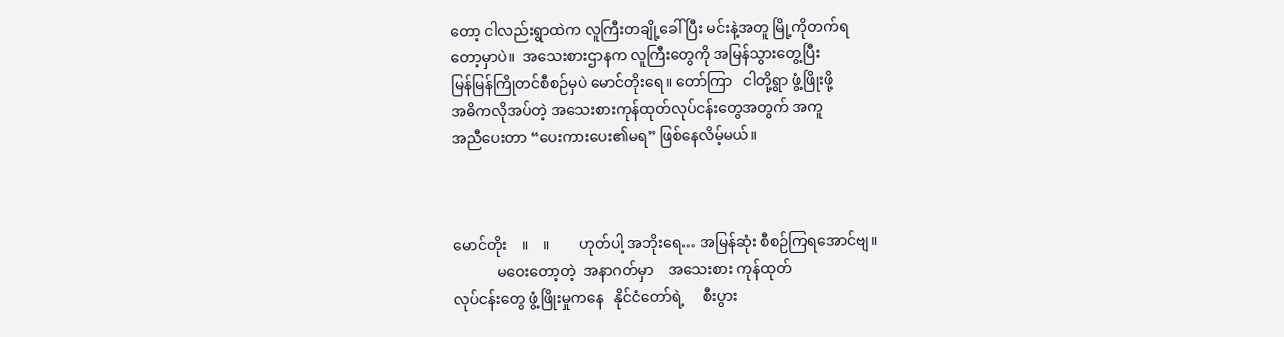တော့ ငါလည်းရွာထဲက လူကြီးတချို့ခေါ်ပြီး မင်းနဲ့အတူ မြို့ကိုတက်ရ
တော့မှာပဲ။  အသေးစားဌာနက လူကြီးတွေကို အမြန်သွားတွေ့ပြီး
မြန်မြန်ကြိုတင်စီစဉ်မှပဲ မောင်တိုးရေ။ တော်ကြာ   ငါတို့ရွာ ဖွံ့ဖြိုးဖို့
အဓိကလိုအပ်တဲ့ အသေးစားကုန်ထုတ်လုပ်ငန်းတွေအတွက် အကူ
အညီပေးတာ “ပေးကားပေး၏မရ” ဖြစ်နေလိမ့်မယ်။



မောင်တိုး    ။    ။        ဟုတ်ပါ့ အဘိုးရေ… အမြန်ဆုံး စီစဉ်ကြရအောင်ဗျ။
            မဝေးတော့တဲ့  အနာဂတ်မှာ    အသေးစား ကုန်ထုတ်
လုပ်ငန်းတွေ ဖွံ့ဖြိုးမှုကနေ   နိုင်ငံတော်ရဲ့     စီးပွား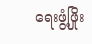ရေးဖွံ့ဖြိုး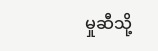မှုဆီသို့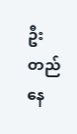ဦးတည်နေ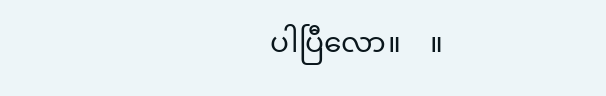ပါပြီလော။    ။